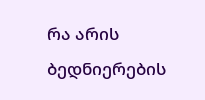რა არის ბედნიერების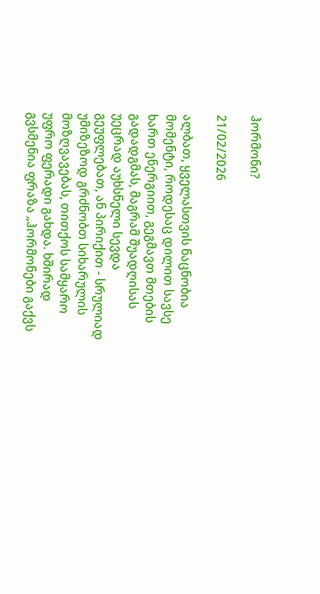ჰორმონი?

21/02/2026

ალბათ, ყველასთვის ნაცნობია მომენტი, როდესაც დილით სავსე ხართ ენერგიით, გეგმავთ მთების გადადგმას, მაგრამ შუადღისას უეცრად აუხსნელი სევდა გეუფლებათ, ან პირიქით - სრულიად უმიზეზოდ გრძნობთ სიხარულის მოზღვავებას, თითქოს სამყარო უფრო ფერადი გახდა. ხშირად გვსმენია ფრაზა „ჰორმონები გაქვს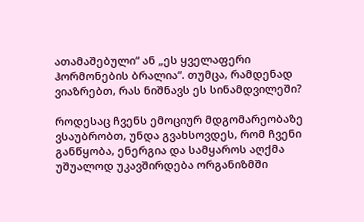ათამაშებული“ ან „ეს ყველაფერი ჰორმონების ბრალია“. თუმცა, რამდენად ვიაზრებთ, რას ნიშნავს ეს სინამდვილეში?

როდესაც ჩვენს ემოციურ მდგომარეობაზე ვსაუბრობთ, უნდა გვახსოვდეს, რომ ჩვენი განწყობა, ენერგია და სამყაროს აღქმა უშუალოდ უკავშირდება ორგანიზმში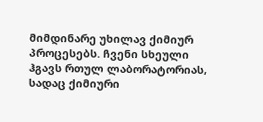მიმდინარე უხილავ ქიმიურ პროცესებს. ჩვენი სხეული ჰგავს რთულ ლაბორატორიას, სადაც ქიმიური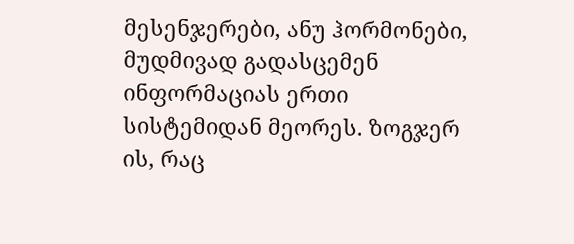მესენჯერები, ანუ ჰორმონები, მუდმივად გადასცემენ ინფორმაციას ერთი სისტემიდან მეორეს. ზოგჯერ ის, რაც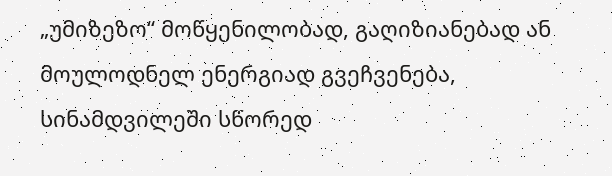„უმიზეზო“ მოწყენილობად, გაღიზიანებად ან მოულოდნელ ენერგიად გვეჩვენება, სინამდვილეში სწორედ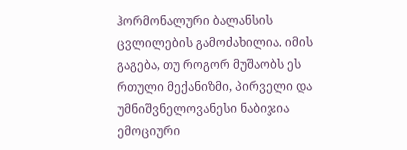ჰორმონალური ბალანსის ცვლილების გამოძახილია. იმის გაგება, თუ როგორ მუშაობს ეს რთული მექანიზმი, პირველი და უმნიშვნელოვანესი ნაბიჯია ემოციური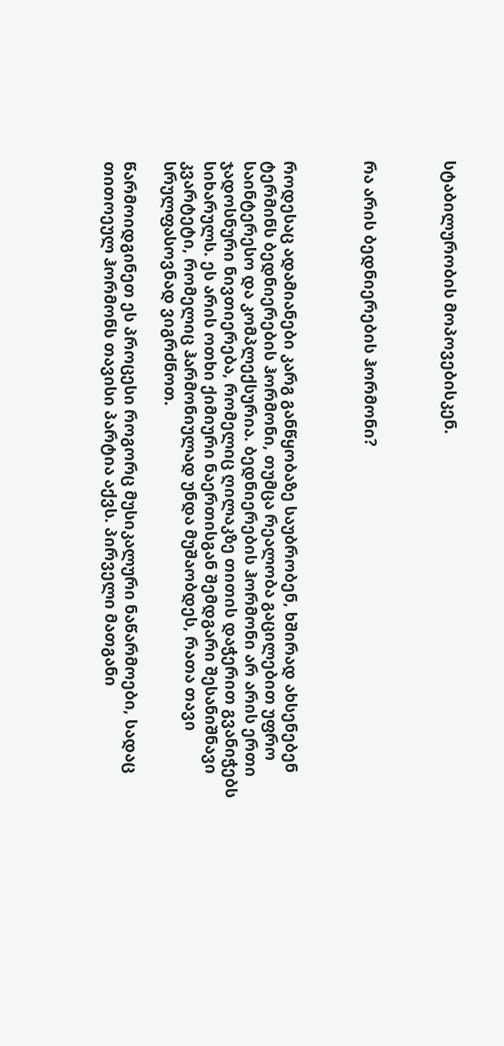სტაბილურობის მოპოვებისკენ.



რა არის ბედნიერების ჰორმონი?



როდესაც ადამიანები კარგ განწყობაზე საუბრობენ, ხშირად ახსენებენ ტერმინს ბედნიერების ჰორმონი, თუმცა რეალობა გაცილებით უფრო საინტერესო და კომპლექსურია. ბედნიერების ჰორმონი არ არის ერთი ჯადოსნური ნივთიერება, რომელიც ღილაკზე თითის დაჭერით გვანიჭებს სიხარულს. ეს არის ოთხი ქიმიური ნაერთისგან შემდგარი შესანიშნავი კვარტეტი, რომელიც ჰარმონიულად უნდა მუშაობდეს, რათა თავი სრულფასოვნად ვიგრძნოთ.

წარმოიდგინეთ ეს პროცესი როგორც მუსიკალური ნაწარმოები, სადაც თითოეულ ჰორმონს თავისი პარტია აქვს. პირველი მათგანი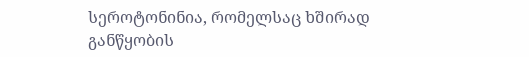სეროტონინია, რომელსაც ხშირად განწყობის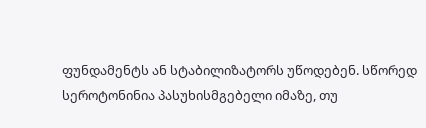ფუნდამენტს ან სტაბილიზატორს უწოდებენ. სწორედ სეროტონინია პასუხისმგებელი იმაზე, თუ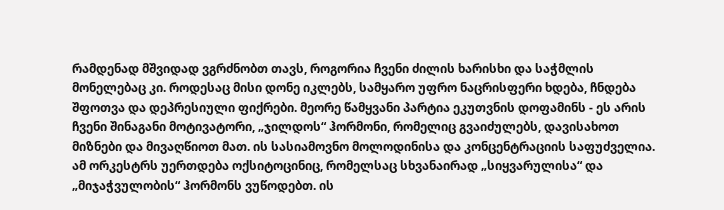რამდენად მშვიდად ვგრძნობთ თავს, როგორია ჩვენი ძილის ხარისხი და საჭმლის მონელებაც კი. როდესაც მისი დონე იკლებს, სამყარო უფრო ნაცრისფერი ხდება, ჩნდება შფოთვა და დეპრესიული ფიქრები. მეორე წამყვანი პარტია ეკუთვნის დოფამინს - ეს არის ჩვენი შინაგანი მოტივატორი, „ჯილდოს“ ჰორმონი, რომელიც გვაიძულებს, დავისახოთ მიზნები და მივაღწიოთ მათ. ის სასიამოვნო მოლოდინისა და კონცენტრაციის საფუძველია. ამ ორკესტრს უერთდება ოქსიტოცინიც, რომელსაც სხვანაირად „სიყვარულისა“ და „მიჯაჭვულობის“ ჰორმონს ვუწოდებთ. ის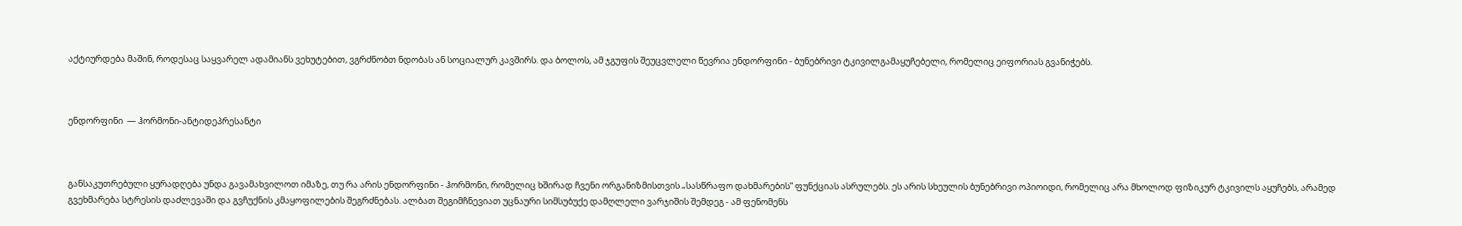აქტიურდება მაშინ, როდესაც საყვარელ ადამიანს ვეხუტებით, ვგრძნობთ ნდობას ან სოციალურ კავშირს. და ბოლოს, ამ ჯგუფის შეუცვლელი წევრია ენდორფინი - ბუნებრივი ტკივილგამაყუჩებელი, რომელიც ეიფორიას გვანიჭებს.



ენდორფინი  — ჰორმონი-ანტიდეპრესანტი



განსაკუთრებული ყურადღება უნდა გავამახვილოთ იმაზე, თუ რა არის ენდორფინი - ჰორმონი, რომელიც ხშირად ჩვენი ორგანიზმისთვის „სასწრაფო დახმარების“ ფუნქციას ასრულებს. ეს არის სხეულის ბუნებრივი ოპიოიდი, რომელიც არა მხოლოდ ფიზიკურ ტკივილს აყუჩებს, არამედ გვეხმარება სტრესის დაძლევაში და გვჩუქნის კმაყოფილების შეგრძნებას. ალბათ შეგიმჩნევიათ უცნაური სიმსუბუქე დამღლელი ვარჯიშის შემდეგ - ამ ფენომენს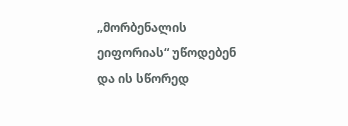„მორბენალის ეიფორიას“ უწოდებენ და ის სწორედ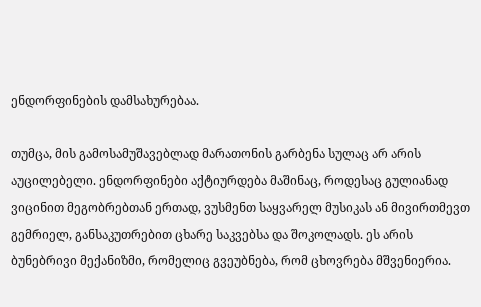ენდორფინების დამსახურებაა.

თუმცა, მის გამოსამუშავებლად მარათონის გარბენა სულაც არ არის აუცილებელი. ენდორფინები აქტიურდება მაშინაც, როდესაც გულიანად ვიცინით მეგობრებთან ერთად, ვუსმენთ საყვარელ მუსიკას ან მივირთმევთ გემრიელ, განსაკუთრებით ცხარე საკვებსა და შოკოლადს. ეს არის ბუნებრივი მექანიზმი, რომელიც გვეუბნება, რომ ცხოვრება მშვენიერია.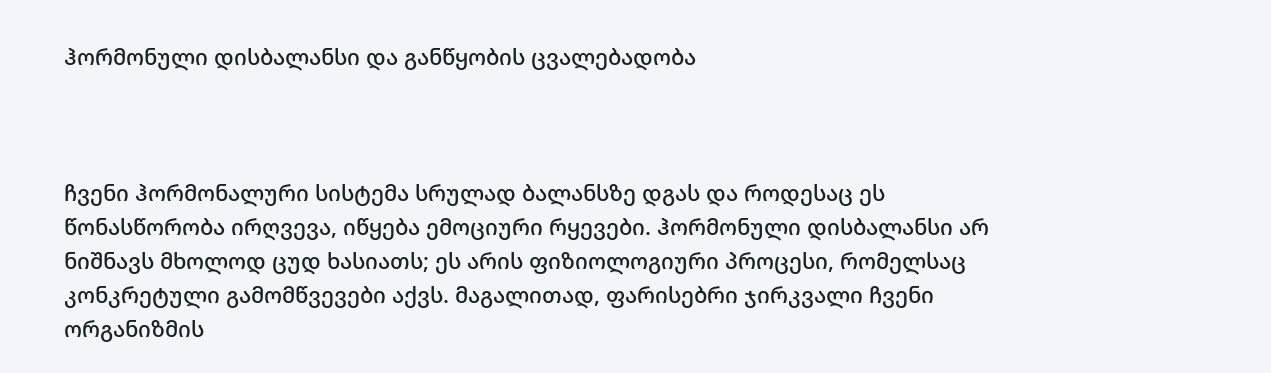ჰორმონული დისბალანსი და განწყობის ცვალებადობა



ჩვენი ჰორმონალური სისტემა სრულად ბალანსზე დგას და როდესაც ეს წონასწორობა ირღვევა, იწყება ემოციური რყევები. ჰორმონული დისბალანსი არ ნიშნავს მხოლოდ ცუდ ხასიათს; ეს არის ფიზიოლოგიური პროცესი, რომელსაც კონკრეტული გამომწვევები აქვს. მაგალითად, ფარისებრი ჯირკვალი ჩვენი ორგანიზმის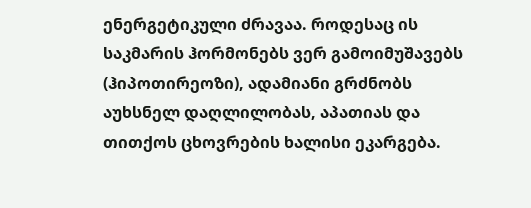ენერგეტიკული ძრავაა. როდესაც ის საკმარის ჰორმონებს ვერ გამოიმუშავებს (ჰიპოთირეოზი), ადამიანი გრძნობს აუხსნელ დაღლილობას, აპათიას და თითქოს ცხოვრების ხალისი ეკარგება.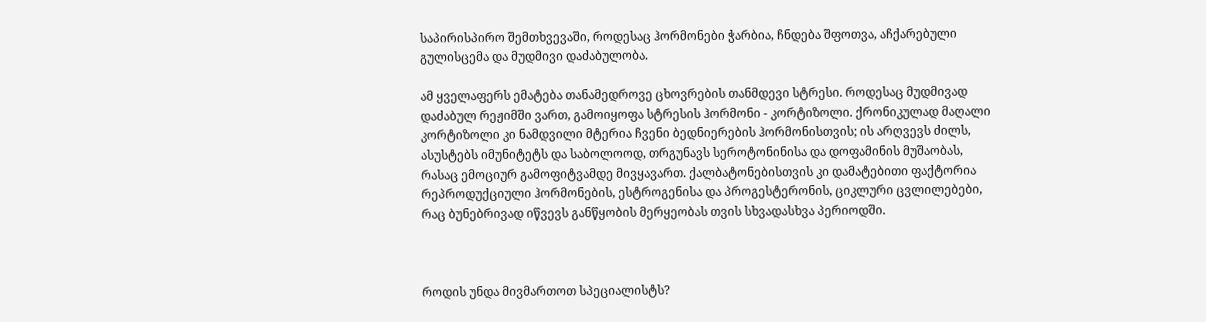საპირისპირო შემთხვევაში, როდესაც ჰორმონები ჭარბია, ჩნდება შფოთვა, აჩქარებული გულისცემა და მუდმივი დაძაბულობა.

ამ ყველაფერს ემატება თანამედროვე ცხოვრების თანმდევი სტრესი. როდესაც მუდმივად დაძაბულ რეჟიმში ვართ, გამოიყოფა სტრესის ჰორმონი - კორტიზოლი. ქრონიკულად მაღალი კორტიზოლი კი ნამდვილი მტერია ჩვენი ბედნიერების ჰორმონისთვის; ის არღვევს ძილს, ასუსტებს იმუნიტეტს და საბოლოოდ, თრგუნავს სეროტონინისა და დოფამინის მუშაობას, რასაც ემოციურ გამოფიტვამდე მივყავართ. ქალბატონებისთვის კი დამატებითი ფაქტორია რეპროდუქციული ჰორმონების, ესტროგენისა და პროგესტერონის, ციკლური ცვლილებები, რაც ბუნებრივად იწვევს განწყობის მერყეობას თვის სხვადასხვა პერიოდში.



როდის უნდა მივმართოთ სპეციალისტს?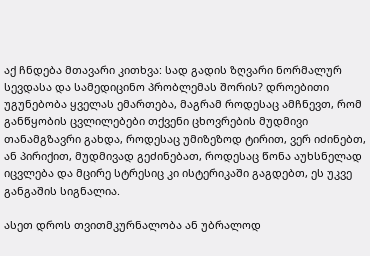აქ ჩნდება მთავარი კითხვა: სად გადის ზღვარი ნორმალურ სევდასა და სამედიცინო პრობლემას შორის? დროებითი უგუნებობა ყველას ემართება, მაგრამ როდესაც ამჩნევთ, რომ განწყობის ცვლილებები თქვენი ცხოვრების მუდმივი თანამგზავრი გახდა, როდესაც უმიზეზოდ ტირით, ვერ იძინებთ, ან პირიქით, მუდმივად გეძინებათ, როდესაც წონა აუხსნელად იცვლება და მცირე სტრესიც კი ისტერიკაში გაგდებთ, ეს უკვე განგაშის სიგნალია.

ასეთ დროს თვითმკურნალობა ან უბრალოდ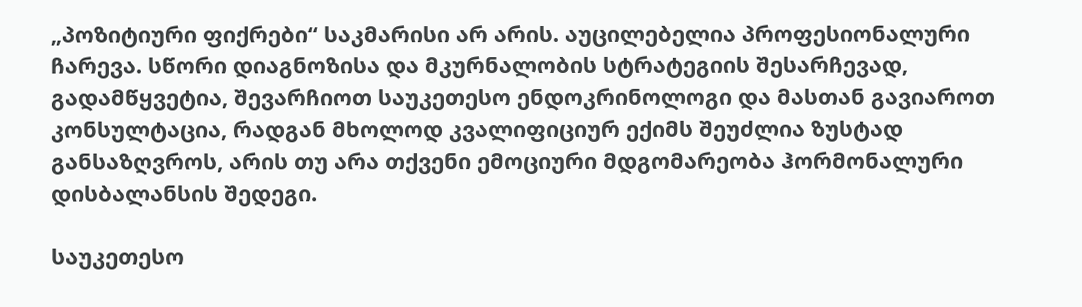„პოზიტიური ფიქრები“ საკმარისი არ არის. აუცილებელია პროფესიონალური ჩარევა. სწორი დიაგნოზისა და მკურნალობის სტრატეგიის შესარჩევად, გადამწყვეტია, შევარჩიოთ საუკეთესო ენდოკრინოლოგი და მასთან გავიაროთ კონსულტაცია, რადგან მხოლოდ კვალიფიციურ ექიმს შეუძლია ზუსტად განსაზღვროს, არის თუ არა თქვენი ემოციური მდგომარეობა ჰორმონალური დისბალანსის შედეგი.

საუკეთესო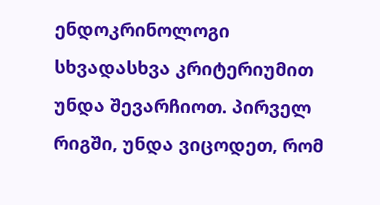ენდოკრინოლოგი სხვადასხვა კრიტერიუმით უნდა შევარჩიოთ. პირველ რიგში, უნდა ვიცოდეთ, რომ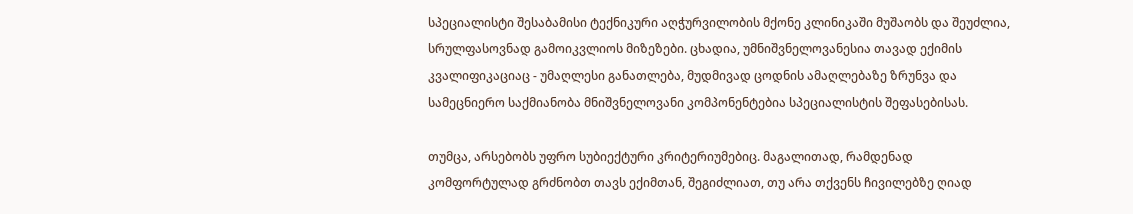სპეციალისტი შესაბამისი ტექნიკური აღჭურვილობის მქონე კლინიკაში მუშაობს და შეუძლია, სრულფასოვნად გამოიკვლიოს მიზეზები. ცხადია, უმნიშვნელოვანესია თავად ექიმის კვალიფიკაციაც - უმაღლესი განათლება, მუდმივად ცოდნის ამაღლებაზე ზრუნვა და სამეცნიერო საქმიანობა მნიშვნელოვანი კომპონენტებია სპეციალისტის შეფასებისას.

თუმცა, არსებობს უფრო სუბიექტური კრიტერიუმებიც. მაგალითად, რამდენად კომფორტულად გრძნობთ თავს ექიმთან, შეგიძლიათ, თუ არა თქვენს ჩივილებზე ღიად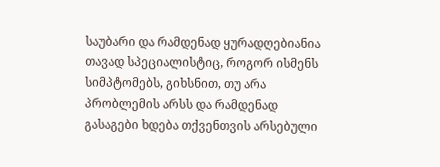საუბარი და რამდენად ყურადღებიანია თავად სპეციალისტიც, როგორ ისმენს სიმპტომებს, გიხსნით, თუ არა პრობლემის არსს და რამდენად გასაგები ხდება თქვენთვის არსებული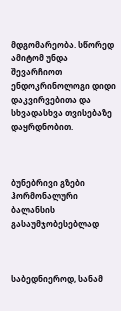მდგომარეობა. სწორედ ამიტომ უნდა შევარჩიოთ ენდოკრინოლოგი დიდი დაკვირვებითა და სხვადასხვა თვისებაზე დაყრდნობით.



ბუნებრივი გზები ჰორმონალური ბალანსის გასაუმჯობესებლად



საბედნიეროდ, სანამ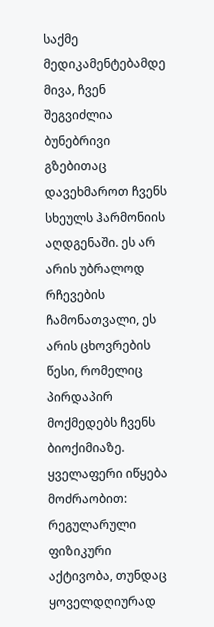საქმე მედიკამენტებამდე მივა, ჩვენ შეგვიძლია ბუნებრივი გზებითაც დავეხმაროთ ჩვენს სხეულს ჰარმონიის აღდგენაში. ეს არ არის უბრალოდ რჩევების ჩამონათვალი, ეს არის ცხოვრების წესი, რომელიც პირდაპირ მოქმედებს ჩვენს ბიოქიმიაზე. ყველაფერი იწყება მოძრაობით: რეგულარული ფიზიკური აქტივობა, თუნდაც ყოველდღიურად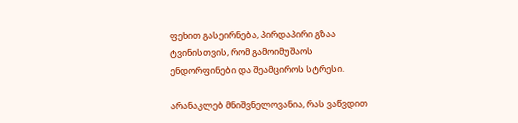ფეხით გასეირნება, პირდაპირი გზაა ტვინისთვის, რომ გამოიმუშაოს ენდორფინები და შეამციროს სტრესი.

არანაკლებ მნიშვნელოვანია, რას ვაწვდით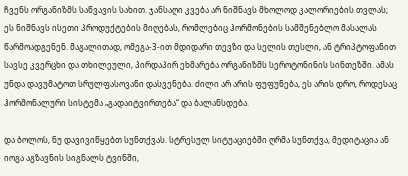ჩვენს ორგანიზმს საწვავის სახით. ჯანსაღი კვება არ ნიშნავს მხოლოდ კალორიების თვლას; ეს ნიშნავს ისეთი პროდუქტების მიღებას, რომლებიც ჰორმონების სამშენებლო მასალას წარმოადგენენ. მაგალითად, ომეგა-3-ით მდიდარი თევზი და სელის თესლი, ან ტრიპტოფანით სავსე კვერცხი და თხილეული, პირდაპირ ეხმარება ორგანიზმს სეროტონინის სინთეზში. ამას უნდა დავუმატოთ სრულფასოვანი დასვენება. ძილი არ არის ფუფუნება, ეს არის დრო, როდესაც ჰორმონალური სისტემა „გადაიტვირთება“ და ბალანსდება.

და ბოლოს, ნუ დავივიწყებთ სუნთქვას. სტრესულ სიტუაციებში ღრმა სუნთქვა, მედიტაცია ან იოგა აგზავნის სიგნალს ტვინში,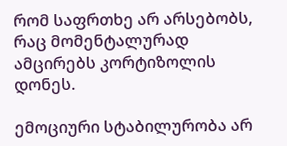რომ საფრთხე არ არსებობს, რაც მომენტალურად ამცირებს კორტიზოლის დონეს.

ემოციური სტაბილურობა არ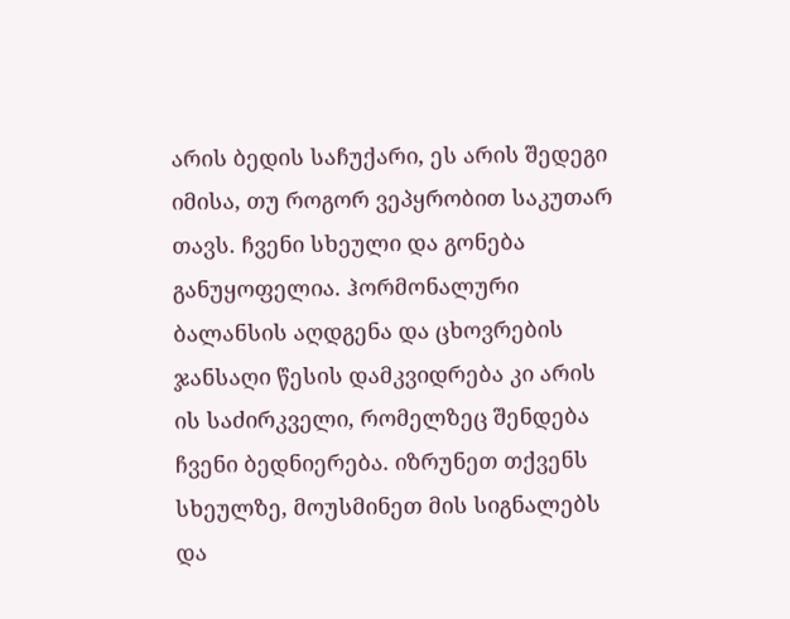არის ბედის საჩუქარი, ეს არის შედეგი იმისა, თუ როგორ ვეპყრობით საკუთარ თავს. ჩვენი სხეული და გონება განუყოფელია. ჰორმონალური ბალანსის აღდგენა და ცხოვრების ჯანსაღი წესის დამკვიდრება კი არის ის საძირკველი, რომელზეც შენდება ჩვენი ბედნიერება. იზრუნეთ თქვენს სხეულზე, მოუსმინეთ მის სიგნალებს და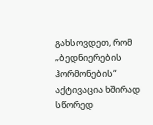გახსოვდეთ, რომ „ბედნიერების ჰორმონების“ აქტივაცია ხშირად სწორედ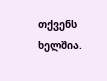თქვენს ხელშია.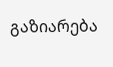გაზიარება